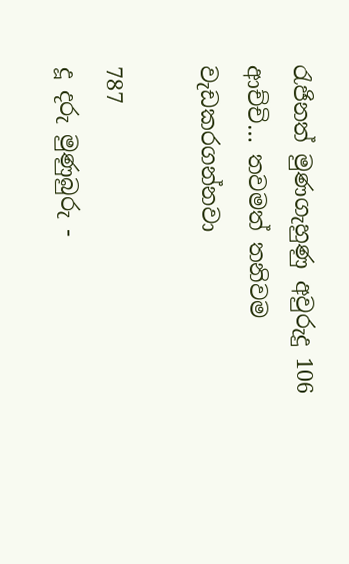රැජිනත් මුණගැහුණු අවුරුදු 106 ආච්චි… තවමත් තනිවම වැඩකරගන්නවා

787
දූ දරු මුණුබුරු -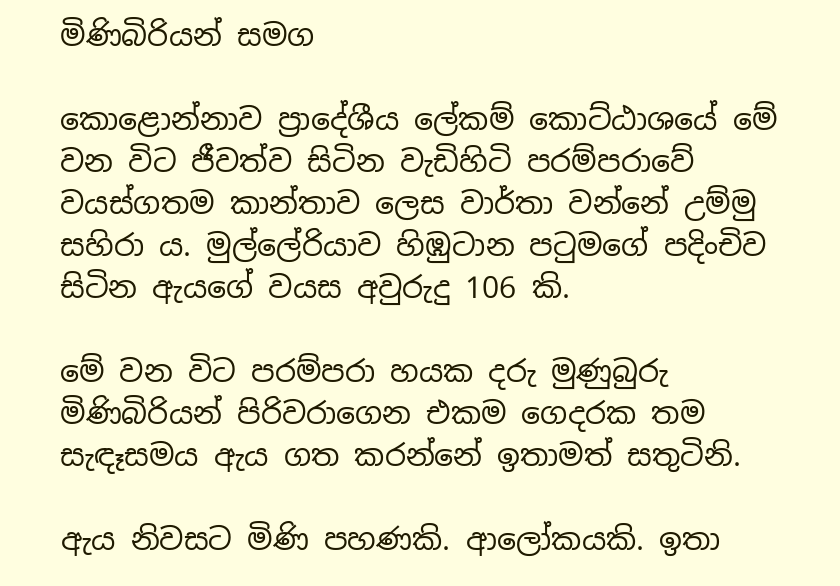මිණිබිරියන් සමග

කොළොන්නාව ප්‍රාදේශීය ලේකම් කොට්ඨාශයේ මේ වන විට ජීවත්ව සිටින වැඩිහිටි පරම්පරාවේ වයස්ගතම කාන්තාව ලෙස වාර්තා වන්නේ උම්මු සහිරා ය. මුල්ලේරියාව හිඹුටාන පටුමගේ පදිංචිව සිටින ඇයගේ වයස අවුරුදු 106 කි.

මේ වන විට පරම්පරා හයක දරු මුණුබුරු මිණිබිරියන් පිරිවරාගෙන එකම ගෙදරක තම සැඳෑසමය ඇය ගත කරන්නේ ඉතාමත් සතුටිනි.

ඇය නිවසට මිණි පහණකි. ආලෝකයකි. ඉතා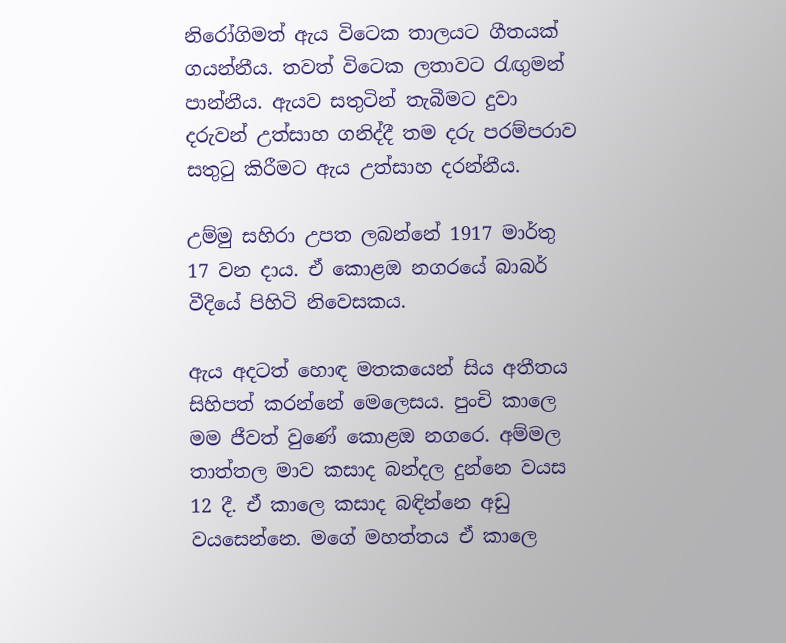නිරෝගිමත් ඇය විටෙක තාලයට ගීතයක් ගයන්නීය. තවත් විටෙක ලතාවට රැඟුමන් පාන්නීය. ඇයව සතුටින් තැබීමට දුවා දරුවන් උත්සාහ ගනිද්දී තම දරු පරම්පරාව සතුටු කිරීමට ඇය උත්සාහ දරන්නීය.

උම්මු සහිරා උපත ලබන්නේ 1917 මාර්තු 17 වන දාය. ඒ කොළඔ නගරයේ බාබර් වීදියේ පිහිටි නිවෙසකය.

ඇය අදටත් හොඳ මතකයෙන් සිය අතීතය සිහිපත් කරන්නේ මෙලෙසය. පුංචි කාලෙ මම ජීවත් වුණේ කොළඔ නගරෙ. අම්මල තාත්තල මාව කසාද බන්දල දුන්නෙ වයස 12 දී. ඒ කාලෙ කසාද බඳින්නෙ අඩු වයසෙන්නෙ. මගේ මහත්තය ඒ කාලෙ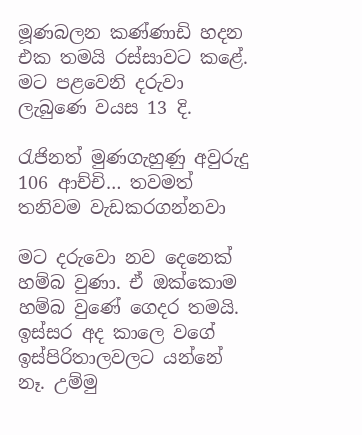මූණබලන කණ්ණාඩි හදන එක තමයි රස්සාවට කළේ. මට පළවෙනි දරුවා ලැබුණෙ වයස 13 දි.

රැජිනත් මුණගැහුණු අවුරුදු 106 ආච්චි… තවමත් තනිවම වැඩකරගන්නවා

මට දරුවො නව දෙනෙක් හම්බ වුණා. ඒ ඔක්කොම හම්බ වුණේ ගෙදර තමයි. ඉස්සර අද කාලෙ වගේ ඉස්පිරිතාලවලට යන්නේ නෑ. උම්මු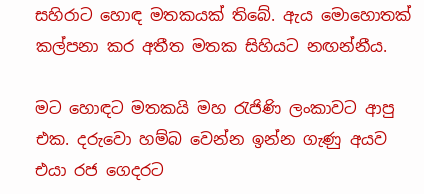සහිරාට හොඳ මතකයක් තිබේ. ඇය මොහොතක් කල්පනා කර අතීත මතක සිහියට නඟන්නීය.

මට හොඳට මතකයි මහ රැජිණි ලංකාවට ආපු එක. දරුවො හම්බ වෙන්න ඉන්න ගැණු අයව එයා රජ ගෙදරට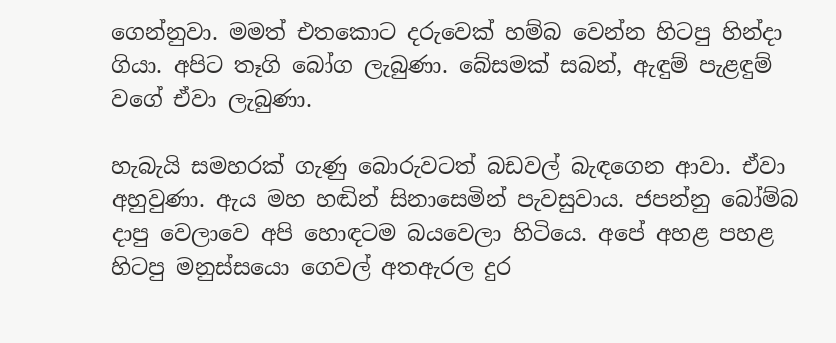ගෙන්නුවා. මමත් එතකොට දරුවෙක් හම්බ වෙන්න හිටපු හින්දා ගියා. අපිට තෑගි බෝග ලැබුණා. බේසමක් සබන්, ඇඳුම් පැළඳුම් වගේ ඒවා ලැබුණා.

හැබැයි සමහරක් ගැණු බොරුවටත් බඩවල් බැඳගෙන ආවා. ඒවා අහුවුණා. ඇය මහ හඬින් සිනාසෙමින් පැවසුවාය. ජපන්නු බෝම්බ දාපු වෙලාවෙ අපි හොඳටම බයවෙලා හිටියෙ. අපේ අහළ පහළ හිටපු මනුස්සයො ගෙවල් අතඇරල දුර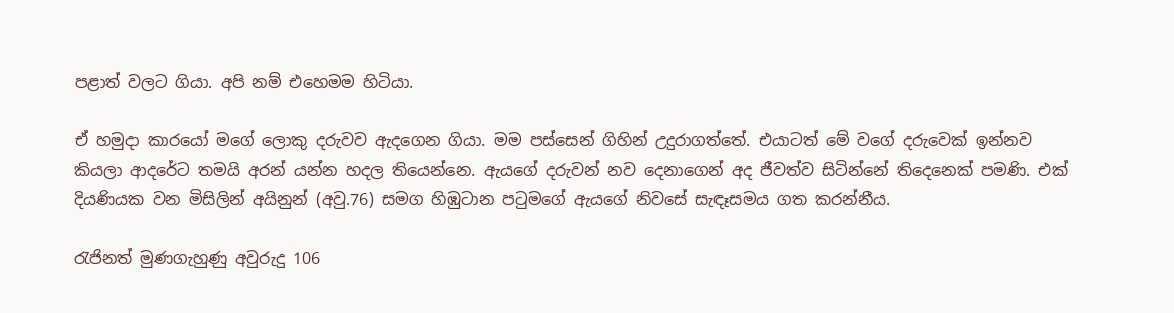පළාත් වලට ගියා. අපි නම් එහෙමම හිටියා.

ඒ හමුදා කාරයෝ මගේ ලොකු දරුවව ඇදගෙන ගියා. මම පස්සෙන් ගිහින් උදුරාගත්තේ. එයාටත් මේ වගේ දරුවෙක් ඉන්නව කියලා ආදරේට තමයි අරන් යන්න හදල තියෙන්නෙ. ඇයගේ දරුවන් නව දෙනාගෙන් අද ජීවත්ව සිටින්නේ තිදෙනෙක් පමණි. එක් දියණියක වන මිසිලින් අයිනුන් (අවු.76) සමග හිඹුටාන පටුමගේ ඇයගේ නිවසේ සැඳෑසමය ගත කරන්නීය.

රැජිනත් මුණගැහුණු අවුරුදු 106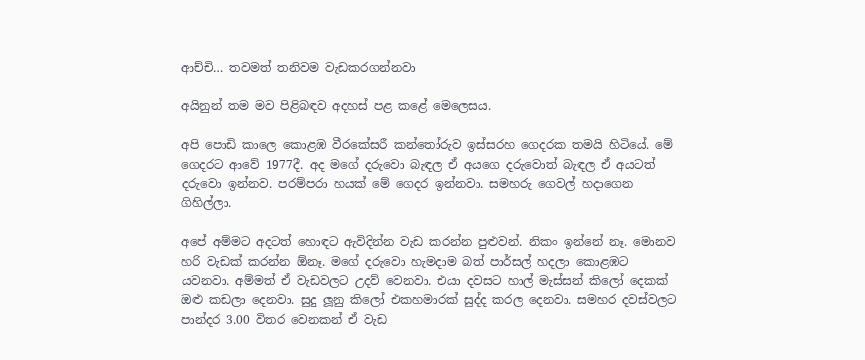ආච්චි… තවමත් තනිවම වැඩකරගන්නවා

අයිනුන් තම මව පිළිබඳව අදහස් පළ කළේ මෙලෙසය.

අපි පොඩි කාලෙ කොළඹ වීරකේසරී කන්තෝරුව ඉස්සරහ ගෙදරක තමයි හිටියේ. මේ ගෙදරට ආවේ 1977දී. අද මගේ දරුවො බැඳල ඒ අයගෙ දරුවොත් බැඳල ඒ අයටත් දරුවො ඉන්නව. පරම්පරා හයක් මේ ගෙදර ඉන්නවා. සමහරු ගෙවල් හදාගෙන ගිහිල්ලා.

අපේ අම්මට අදටත් හොඳට ඇවිදින්න වැඩ කරන්න පුළුවන්. නිකං ඉන්නේ නෑ. මොනව හරි වැඩක් කරන්න ඕනෑ. මගේ දරුවො හැමදාම බත් පාර්සල් හදලා කොළඹට යවනවා. අම්මත් ඒ වැඩවලට උදව් වෙනවා. එයා දවසට හාල් මැස්සන් කිලෝ දෙකක් ඔළු කඩලා දෙනවා. සුදු ලූනු කිලෝ එකහමාරක් සුද්ද කරල දෙනවා. සමහර දවස්වලට පාන්දර 3.00 විතර වෙනකන් ඒ වැඩ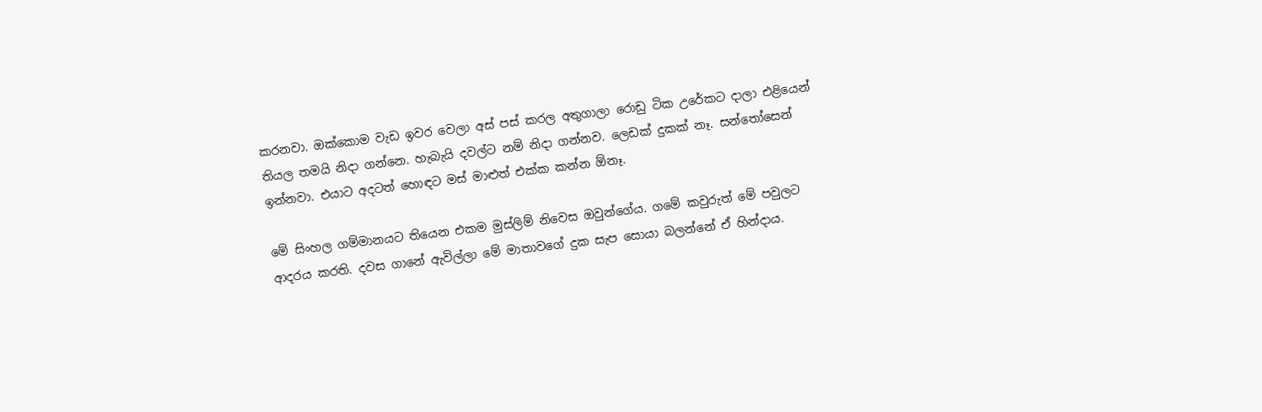කරනවා. ඔක්කොම වැඩ ඉවර වෙලා අස් පස් කරල අතුගාලා රොඩු ටික උරේකට දාලා එළියෙන් තියල තමයි නිදා ගන්නෙ. හැබැයි දවල්ට නම් නිදා ගන්නව. ලෙඩක් දුකක් නෑ. සන්තෝසෙන් ඉන්නවා. එයාට අදටත් හොඳට මස් මාළුත් එක්ක කන්න ඕනෑ.

මේ සිංහල ගම්මානයට තියෙන එකම මුස්ලිම් නිවෙස ඔවුන්ගේය. ගමේ කවුරුත් මේ පවුලට ආදරය කරති. දවස ගානේ ඇවිල්ලා මේ මාතාවගේ දුක සැප සොයා බලන්නේ ඒ හින්දාය.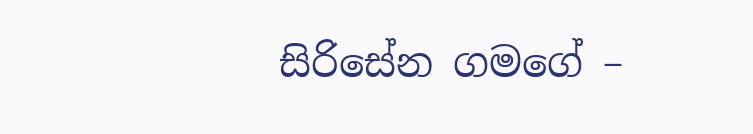සිරිසේන ගමගේ –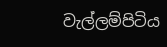වැල්ලම්පිටිය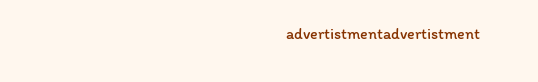advertistmentadvertistment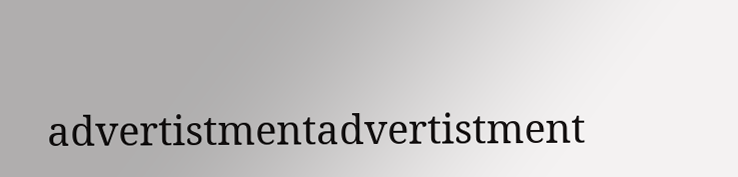advertistmentadvertistment